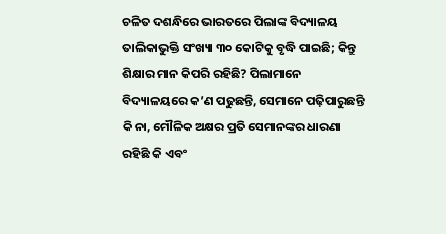ଚଳିତ ଦଶନ୍ଧିରେ ଭାରତରେ ପିଲାଙ୍କ ବିଦ୍ୟାଳୟ ତାଲିକାଭୁକ୍ତି ସଂଖ୍ୟା ୩୦ କୋଟିକୁ ବୃଦ୍ଧି ପାଇଛି; କିନ୍ତୁ ଶିକ୍ଷାର ମାନ କିପରି ରହିଛି? ପିଲାମାନେ ବିଦ୍ୟାଳୟରେ କ’ଣ ପଢୁଛନ୍ତି, ସେମାନେ ପଢ଼ିପାରୁଛନ୍ତି କି ନା, ମୌଳିକ ଅକ୍ଷର ପ୍ରତି ସେମାନଙ୍କର ଧାରଣା ରହିଛି କି ଏବଂ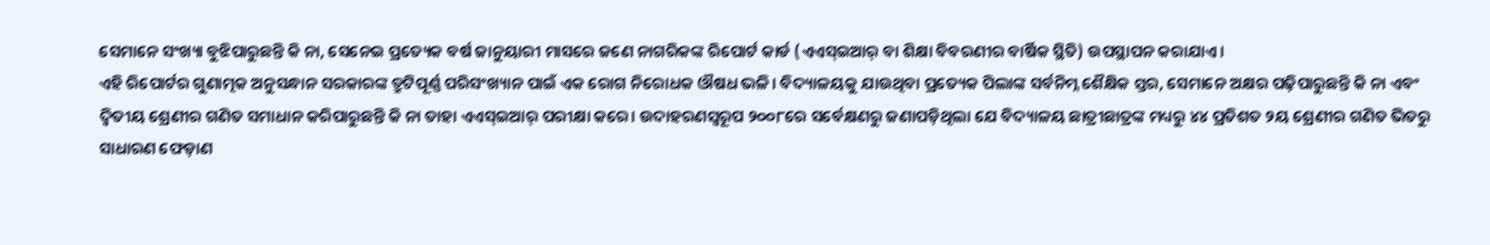ସେମାନେ ସଂଖ୍ୟା ବୁଝିପାରୁଛନ୍ତି କି ନା, ସେନେଇ ପ୍ରତ୍ୟେକ ବର୍ଷ ଜାନୁୟାରୀ ମାସରେ ଜଣେ ନାଗରିକଙ୍କ ରିପୋର୍ଟ କାର୍ଡ (ଏଏସ୍ଇଆର୍ ବା ଶିକ୍ଷା ବିବରଣୀର ବାର୍ଷିକ ସ୍ଥିତି) ଉପସ୍ଥାପନ କରାଯାଏ।
ଏହି ରିପୋର୍ଟର ଗୁଣାତ୍ମକ ଅନୁସନ୍ଧାନ ସରକାରଙ୍କ ତ୍ରୁଟିପୂର୍ଣ୍ଣ ପରିସଂଖ୍ୟାନ ପାଇଁ ଏକ ରୋଗ ନିରୋଧକ ଔଷଧ ଭଳି। ବିଦ୍ୟାଳୟକୁ ଯାଉଥିବା ପ୍ରତ୍ୟେକ ପିଲାଙ୍କ ସର୍ବନିମ୍ନ ଶୈକ୍ଷିକ ସ୍ତର, ସେମାନେ ଅକ୍ଷର ପଢ଼ିପାରୁଛନ୍ତି କି ନା ଏବଂ ଦ୍ୱିତୀୟ ଶ୍ରେଣୀର ଗଣିତ ସମାଧାନ କରିପାରୁଛନ୍ତି କି ନା ତାହା ଏଏସ୍ଇଆର୍ ପରୀକ୍ଷା କରେ। ଉଦାହରଣସ୍ୱରୂପ ୨୦୦୮ରେ ସର୍ବେକ୍ଷଣରୁ ଜଣାପଡ଼ିଥିଲା ଯେ ବିଦ୍ୟାଳୟ ଛାତ୍ରୀଛାତ୍ରଙ୍କ ମଧ୍ୟରୁ ୪୪ ପ୍ରତିଶତ ୨ୟ ଶ୍ରେଣୀର ଗଣିତ ଭିତରୁ ସାଧାରଣ ଫେଡ଼ାଣ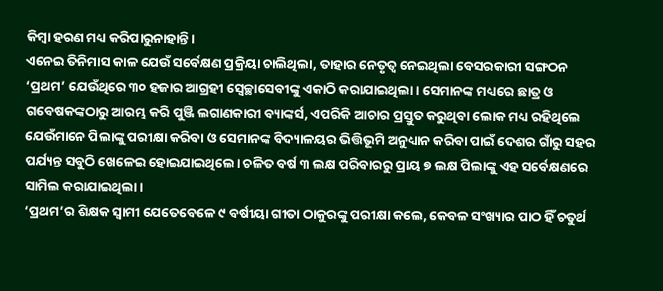କିମ୍ବା ହରଣ ମଧ୍ୟ କରିପାରୁନାହାନ୍ତି।
ଏନେଇ ତିନିମାସ କାଳ ଯେଉଁ ସର୍ବେକ୍ଷଣ ପ୍ରକ୍ରିୟା ଚାଲିଥିଲା, ତାହାର ନେତୃତ୍ୱ ନେଇଥିଲା ବେସରକାରୀ ସଙ୍ଗଠନ ‘ପ୍ରଥମ’ ଯେଉଁଥିରେ ୩୦ ହଜାର ଆଗ୍ରହୀ ସ୍ୱେଚ୍ଛାସେବୀଙ୍କୁ ଏକାଠି କରାଯାଇଥିଲା। ସେମାନଙ୍କ ମଧ୍ୟରେ ଛାତ୍ର ଓ ଗବେଷକଙ୍କଠାରୁ ଆରମ୍ଭ କରି ପୁଞ୍ଜି ଲଗାଣକାରୀ ବ୍ୟାଙ୍କର୍ସ, ଏପରିକି ଆଚାର ପ୍ରସ୍ତୁତ କରୁଥିବା ଲୋକ ମଧ୍ୟ ରହିଥିଲେ ଯେଉଁମାନେ ପିଲାଙ୍କୁ ପରୀକ୍ଷା କରିବା ଓ ସେମାନଙ୍କ ବିଦ୍ୟାଳୟର ଭିତ୍ତିଭୂମି ଅନୁଧ୍ୟାନ କରିବା ପାଇଁ ଦେଶର ଗାଁରୁ ସହର ପର୍ଯ୍ୟନ୍ତ ସବୁଠି ଖେଳେଇ ହୋଇଯାଇଥିଲେ। ଚଳିତ ବର୍ଷ ୩ ଲକ୍ଷ ପରିବାରରୁ ପ୍ରାୟ ୭ ଲକ୍ଷ ପିଲାଙ୍କୁ ଏହ ସର୍ବେକ୍ଷଣରେ ସାମିଲ କରାଯାଇଥିଲା।
‘ପ୍ରଥମ’ର ଶିକ୍ଷକ ସ୍ୱାମୀ ଯେତେବେଳେ ୯ ବର୍ଷୀୟା ଗୀତା ଠାକୁରଙ୍କୁ ପରୀକ୍ଷା କଲେ, କେବଳ ସଂଖ୍ୟାର ପାଠ ହିଁ ଚତୁର୍ଥ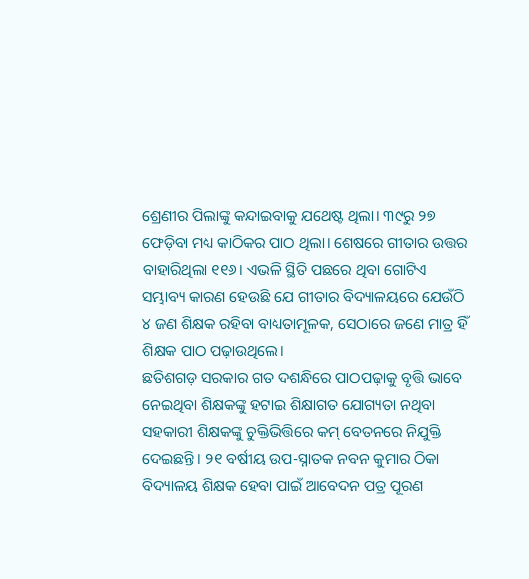ଶ୍ରେଣୀର ପିଲାଙ୍କୁ କନ୍ଦାଇବାକୁ ଯଥେଷ୍ଟ ଥିଲା। ୩୯ରୁ ୨୭ ଫେଡ଼ିବା ମଧ୍ୟ କାଠିକର ପାଠ ଥିଲା। ଶେଷରେ ଗୀତାର ଉତ୍ତର ବାହାରିଥିଲା ୧୧୬। ଏଭଳି ସ୍ଥିତି ପଛରେ ଥିବା ଗୋଟିଏ ସମ୍ଭାବ୍ୟ କାରଣ ହେଉଛି ଯେ ଗୀତାର ବିଦ୍ୟାଳୟରେ ଯେଉଁଠି ୪ ଜଣ ଶିକ୍ଷକ ରହିବା ବାଧ୍ୟତାମୂଳକ, ସେଠାରେ ଜଣେ ମାତ୍ର ହିଁ ଶିକ୍ଷକ ପାଠ ପଢ଼ାଉଥିଲେ।
ଛତିଶଗଡ଼ ସରକାର ଗତ ଦଶନ୍ଧିରେ ପାଠପଢ଼ାକୁ ବୃତ୍ତି ଭାବେ ନେଇଥିବା ଶିକ୍ଷକଙ୍କୁ ହଟାଇ ଶିକ୍ଷାଗତ ଯୋଗ୍ୟତା ନଥିବା ସହକାରୀ ଶିକ୍ଷକଙ୍କୁ ଚୁକ୍ତିଭିତ୍ତିରେ କମ୍ ବେତନରେ ନିଯୁକ୍ତି ଦେଇଛନ୍ତି। ୨୧ ବର୍ଷୀୟ ଉପ-ସ୍ନାତକ ନବନ କୁମାର ଠିକା ବିଦ୍ୟାଳୟ ଶିକ୍ଷକ ହେବା ପାଇଁ ଆବେଦନ ପତ୍ର ପୂରଣ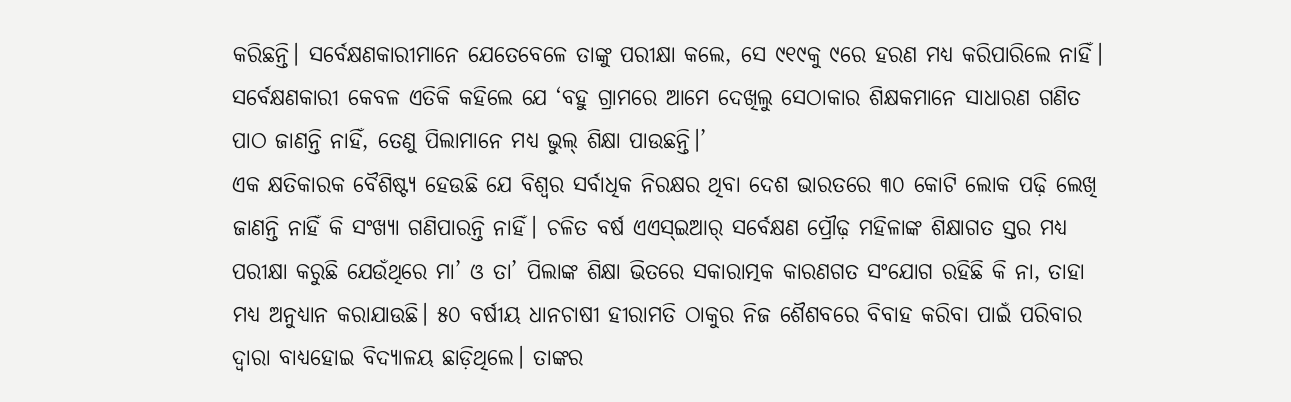କରିଛନ୍ତି। ସର୍ବେକ୍ଷଣକାରୀମାନେ ଯେତେବେଳେ ତାଙ୍କୁ ପରୀକ୍ଷା କଲେ, ସେ ୯୧୯କୁ ୯ରେ ହରଣ ମଧ୍ୟ କରିପାରିଲେ ନାହିଁ। ସର୍ବେକ୍ଷଣକାରୀ କେବଳ ଏତିକି କହିଲେ ଯେ ‘ବହୁ ଗ୍ରାମରେ ଆମେ ଦେଖିଲୁ ସେଠାକାର ଶିକ୍ଷକମାନେ ସାଧାରଣ ଗଣିତ ପାଠ ଜାଣନ୍ତି ନାହିଁ, ତେଣୁ ପିଲାମାନେ ମଧ୍ୟ ଭୁଲ୍ ଶିକ୍ଷା ପାଉଛନ୍ତି।’
ଏକ କ୍ଷତିକାରକ ବୈଶିଷ୍ଟ୍ୟ ହେଉଛି ଯେ ବିଶ୍ୱର ସର୍ବାଧିକ ନିରକ୍ଷର ଥିବା ଦେଶ ଭାରତରେ ୩୦ କୋଟି ଲୋକ ପଢ଼ି ଲେଖି ଜାଣନ୍ତି ନାହିଁ କି ସଂଖ୍ୟା ଗଣିପାରନ୍ତି ନାହିଁ। ଚଳିତ ବର୍ଷ ଏଏସ୍ଇଆର୍ ସର୍ବେକ୍ଷଣ ପ୍ରୌଢ଼ ମହିଳାଙ୍କ ଶିକ୍ଷାଗତ ସ୍ତର ମଧ୍ୟ ପରୀକ୍ଷା କରୁଛି ଯେଉଁଥିରେ ମା’ ଓ ତା’ ପିଲାଙ୍କ ଶିକ୍ଷା ଭିତରେ ସକାରାତ୍ମକ କାରଣଗତ ସଂଯୋଗ ରହିଛି କି ନା, ତାହା ମଧ୍ୟ ଅନୁଧ୍ୟାନ କରାଯାଉଛି। ୫୦ ବର୍ଷୀୟ ଧାନଚାଷୀ ହୀରାମତି ଠାକୁର ନିଜ ଶୈଶବରେ ବିବାହ କରିବା ପାଇଁ ପରିବାର ଦ୍ୱାରା ବାଧ୍ୟହୋଇ ବିଦ୍ୟାଳୟ ଛାଡ଼ିଥିଲେ। ତାଙ୍କର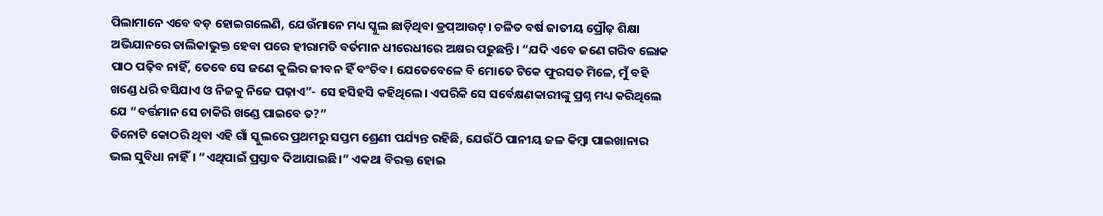ପିଲାମାନେ ଏବେ ବଡ଼ ହୋଇଗଲେଣି, ଯେଉଁମାନେ ମଧ୍ୟ ସ୍କୁଲ ଛାଡ଼ିଥିବା ଡ୍ରପ୍ଆଉଟ୍। ଚଳିତ ବର୍ଷ ଜାତୀୟ ପ୍ରୌଢ଼ ଶିକ୍ଷା ଅଭିଯାନରେ ତାଲିକାଭୁକ୍ତ ହେବା ପରେ ହୀରାମତି ବର୍ତମାନ ଧୀରେଧୀରେ ଅକ୍ଷର ପଢୁଛନ୍ତି। “ଯଦି ଏବେ ଜଣେ ଗରିବ ଲୋକ ପାଠ ପଢ଼ିବ ନାହିଁ, ତେବେ ସେ ଜଣେ କୁଲିର ଜୀବନ ହିଁ ବଂଚିବ। ଯେତେବେଳେ ବି ମୋତେ ଟିକେ ଫୁରସତ ମିଳେ, ମୁଁ ବହି ଖଣ୍ଡେ ଧରି ବସିଯାଏ ଓ ନିଜକୁ ନିଜେ ପଢ଼ାଏ”- ସେ ହସିହସି କହିଥିଲେ। ଏପରିକି ସେ ସର୍ବେକ୍ଷଣକାରୀଙ୍କୁ ପ୍ରଶ୍ନ ମଧ୍ୟ କରିଥିଲେ ଯେ “ବର୍ତ୍ତମାନ ସେ ଚାକିରି ଖଣ୍ଡେ ପାଇବେ ତ?”
ତିନୋଟି କୋଠରି ଥିବା ଏହି ଗାଁ ସ୍କୁଲରେ ପ୍ରଥମରୁ ସପ୍ତମ ଶ୍ରେଣୀ ପର୍ଯ୍ୟନ୍ତ ରହିଛି, ଯେଉଁଠି ପାନୀୟ ଜଳ କିମ୍ବା ପାଇଖାନାର ଭଲ ସୁବିଧା ନାହିଁ। “ଏଥିପାଇଁ ପ୍ରସ୍ତାବ ଦିଆଯାଇଛି।” ଏକଥା ବିରକ୍ତ ହୋଇ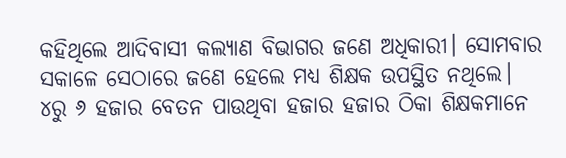କହିଥିଲେ ଆଦିବାସୀ କଲ୍ୟାଣ ବିଭାଗର ଜଣେ ଅଧିକାରୀ। ସୋମବାର ସକାଳେ ସେଠାରେ ଜଣେ ହେଲେ ମଧ୍ୟ ଶିକ୍ଷକ ଉପସ୍ଥିତ ନଥିଲେ।
୪ରୁ ୬ ହଜାର ବେତନ ପାଉଥିବା ହଜାର ହଜାର ଠିକା ଶିକ୍ଷକମାନେ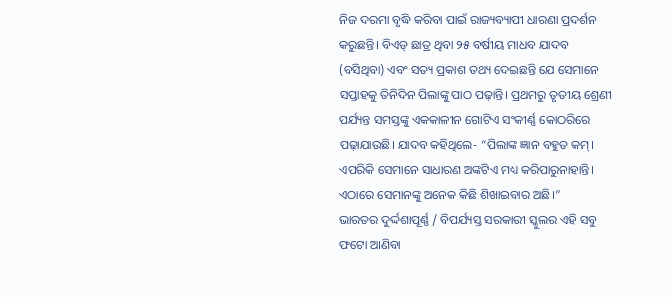ନିଜ ଦରମା ବୃଦ୍ଧି କରିବା ପାଇଁ ରାଜ୍ୟବ୍ୟାପୀ ଧାରଣା ପ୍ରଦର୍ଶନ କରୁଛନ୍ତି। ବିଏଡ୍ ଛାତ୍ର ଥିବା ୨୫ ବର୍ଷୀୟ ମାଧବ ଯାଦବ (ବସିଥିବା) ଏବଂ ସତ୍ୟ ପ୍ରକାଶ ତଥ୍ୟ ଦେଇଛନ୍ତି ଯେ ସେମାନେ ସପ୍ତାହକୁ ତିନିଦିନ ପିଲାଙ୍କୁ ପାଠ ପଢ଼ାନ୍ତି। ପ୍ରଥମରୁ ତୃତୀୟ ଶ୍ରେଣୀ ପର୍ଯ୍ୟନ୍ତ ସମସ୍ତଙ୍କୁ ଏକକାଳୀନ ଗୋଟିଏ ସଂକୀର୍ଣ୍ଣ କୋଠରିରେ ପଢ଼ାଯାଉଛି। ଯାଦବ କହିଥିଲେ- “ପିଲାଙ୍କ ଜ୍ଞାନ ବହୁତ କମ୍। ଏପରିକି ସେମାନେ ସାଧାରଣ ଅଙ୍କଟିଏ ମଧ୍ୟ କରିପାରୁନାହାନ୍ତି। ଏଠାରେ ସେମାନଙ୍କୁ ଅନେକ କିଛି ଶିଖାଇବାର ଅଛି।”
ଭାରତର ଦୁର୍ଦ୍ଦଶାପୂର୍ଣ୍ଣ / ବିପର୍ଯ୍ୟସ୍ତ ସରକାରୀ ସ୍କୁଲର ଏହି ସବୁ ଫଟୋ ଆଣିବା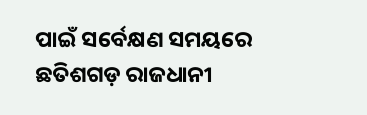ପାଇଁ ସର୍ବେକ୍ଷଣ ସମୟରେ ଛତିଶଗଡ଼ ରାଜଧାନୀ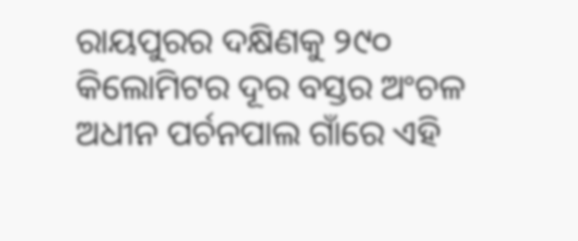ରାୟପୁରର ଦକ୍ଷିଣକୁ ୨୯୦ କିଲୋମିଟର ଦୂର ବସ୍ତର ଅଂଚଳ ଅଧୀନ ପର୍ଚନପାଲ ଗାଁରେ ଏହି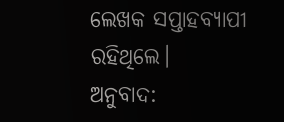ଲେଖକ ସପ୍ତାହବ୍ୟାପୀ ରହିଥିଲେ।
ଅନୁବାଦ: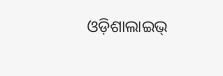ଓଡ଼ିଶାଲାଇଭ୍